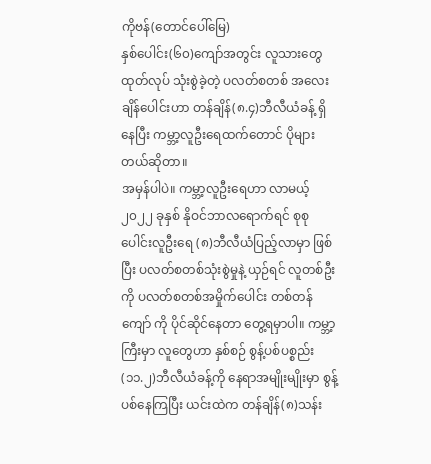ကိုဗန်(တောင်ပေါ်မြေ)
နှစ်ပေါင်း(၆၀)ကျော်အတွင်း လူသားတွေ ထုတ်လုပ် သုံးစွဲခဲ့တဲ့ ပလတ်စတစ် အလေးချိန်ပေါင်းဟာ တန်ချိန်(၈.၄)ဘီလီယံခန့် ရှိနေပြီး ကမ္ဘာ့လူဦးရေထက်တောင် ပိုများတယ်ဆိုတာ။
အမှန်ပါပဲ။ ကမ္ဘာ့လူဦးရေဟာ လာမယ့် ၂၀၂၂ ခုနှစ် နိုဝင်ဘာလရောက်ရင် စုစုပေါင်းလူဦးရေ (၈)ဘီလီယံပြည့်လာမှာ ဖြစ်ပြီး ပလတ်စတစ်သုံးစွဲမှုနဲ့ ယှဉ်ရင် လူတစ်ဦးကို ပလတ်စတစ်အမှိုက်ပေါင်း တစ်တန်ကျော် ကို ပိုင်ဆိုင်နေတာ တွေ့ရမှာပါ။ ကမ္ဘာ့ကြီးမှာ လူတွေဟာ နှစ်စဉ် စွန့်ပစ်ပစ္စည်း (၁၁.၂)ဘီလီယံခန့်ကို နေရာအမျိုးမျိုးမှာ စွန့်ပစ်နေကြပြီး ယင်းထဲက တန်ချိန်(၈)သန်း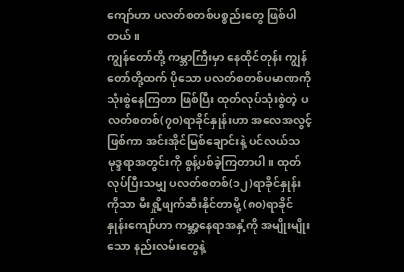ကျော်ဟာ ပလတ်စတစ်ပစ္စည်းတွေ ဖြစ်ပါတယ်။
ကျွန်တော်တို့ ကမ္ဘာကြီးမှာ နေထိုင်တုန်း ကျွန်တော်တို့ထက် ပိုသော ပလတ်စတစ်ပမာဏကို သုံးစွဲနေကြတာ ဖြစ်ပြီး ထုတ်လုပ်သုံးစွဲတဲ့ ပလတ်စတစ်(၇၀)ရာခိုင်နှုန်းဟာ အလေအလွင့်ဖြစ်ကာ အင်းအိုင်မြစ်ချောင်းနဲ့ ပင်လယ်သမုဒ္ဒရာအတွင်းကို စွန့်ပစ်ခဲ့ကြတာပါ။ ထုတ်လုပ်ပြီးသမျှ ပလတ်စတစ်(၁၂)ရာခိုင်နှုန်းကိုသာ မီးရှို့ဖျက်ဆီးနိုင်တာမို့ (၈၀)ရာခိုင်နှုန်းကျော်ဟာ ကမ္ဘာ့နေရာအနှံ့ကို အမျိုးမျိုးသော နည်းလမ်းတွေနဲ့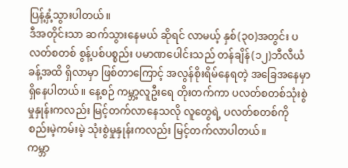ပြန့်နှံ့သွားပါတယ်။
ဒီအတိုင်းသာ ဆက်သွားနေမယ် ဆိုရင် လာမယ့် နှစ်(၃၀)အတွင်း ပလတ်စတစ် စွန့်ပစ်ပစ္စည်း ပမာဏပေါင်းသည် တန်ချိန်(၁၂)ဘီလီယံခန့်အထိ ရှိလာမှာ ဖြစ်တာကြောင့် အလွန်စိုးရိမ်နေရတဲ့ အခြေအနေမှာ ရှိနေပါတယ်။ နေ့စဉ် ကမ္ဘာ့လူဦးရေ တိုးတက်ကာ ပလတ်စတစ်သုံးစွဲမှုနှုန်းကလည်း မြင့်တက်လာနေသလို လူတွေရဲ့ ပလတ်စတစ်ကို စည်းမဲ့ကမ်းမဲ့ သုံးစွဲမှုနှုန်းကလည်း မြင့်တက်လာပါတယ်။
ကမ္ဘာ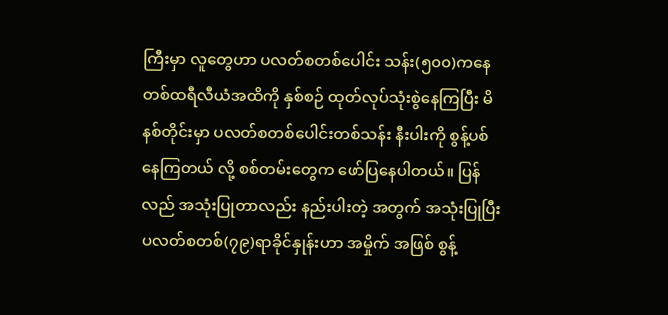ကြီးမှာ လူတွေဟာ ပလတ်စတစ်ပေါင်း သန်း(၅၀၀)ကနေ တစ်ထရီလီယံအထိကို နှစ်စဉ် ထုတ်လုပ်သုံးစွဲနေကြပြီး မိနစ်တိုင်းမှာ ပလတ်စတစ်ပေါင်းတစ်သန်း နီးပါးကို စွန့်ပစ်နေကြတယ် လို့ စစ်တမ်းတွေက ဖော်ပြနေပါတယ်။ ပြန်လည် အသုံးပြုတာလည်း နည်းပါးတဲ့ အတွက် အသုံးပြုပြီး ပလတ်စတစ်(၇၉)ရာခိုင်နှုန်းဟာ အမှိုက် အဖြစ် စွန့်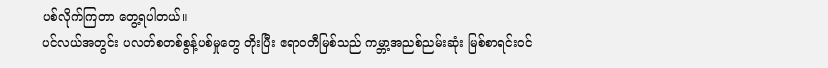ပစ်လိုက်ကြတာ တွေ့ရပါတယ်။
ပင်လယ်အတွင်း ပလတ်စတစ်စွန့်ပစ်မှုတွေ တိုးပြီး ဧရာဝတီမြစ်သည် ကမ္ဘာ့အညစ်ညမ်းဆုံး မြစ်စာရင်းဝင်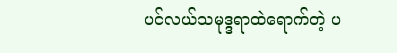ပင်လယ်သမုဒ္ဒရာထဲရောက်တဲ့ ပ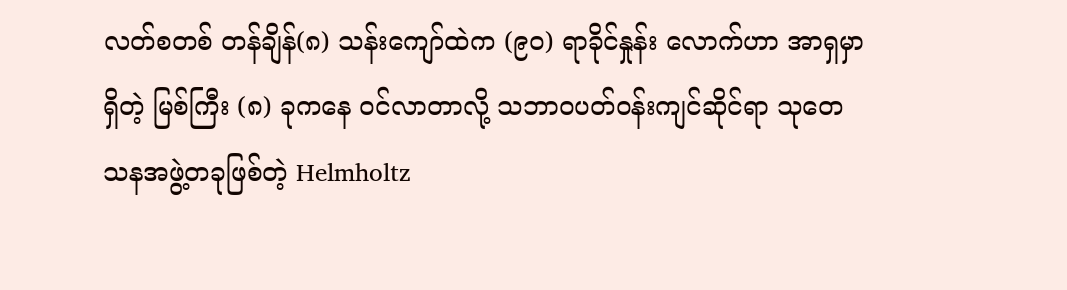လတ်စတစ် တန်ချိန်(၈) သန်းကျော်ထဲက (၉ဝ) ရာခိုင်နှုန်း လောက်ဟာ အာရှမှာရှိတဲ့ မြစ်ကြီး (၈) ခုကနေ ဝင်လာတာလို့ သဘာဝပတ်ဝန်းကျင်ဆိုင်ရာ သုတေသနအဖွဲ့တခုဖြစ်တဲ့ Helmholtz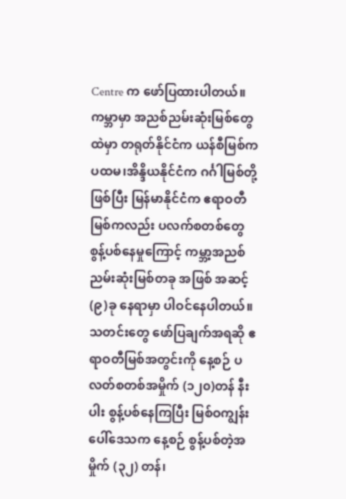Centre က ဖော်ပြထားပါတယ်။ ကမ္ဘာမှာ အညစ်ညမ်းဆုံးမြစ်တွေထဲမှာ တရုတ်နိုင်ငံက ယန်စီမြစ်က ပထမ၊အိန္ဒိယနိုင်ငံက ဂင်္ဂါမြစ်တို့ ဖြစ်ပြီး မြန်မာနိုင်ငံက ဧရာဝတီမြစ်ကလည်း ပလက်စတစ်တွေ စွန့်ပစ်နေမှုကြောင့် ကမ္ဘာ့အညစ်ညမ်းဆုံးမြစ်တခု အဖြစ် အဆင့်(၉)ခု နေရာမှာ ပါဝင်နေပါတယ်။
သတင်းတွေ ဖော်ပြချက်အရဆို ဧရာဝတီမြစ်အတွင်းကို နေ့စဉ် ပလတ်စတစ်အမှိုက် (၁၂၀)တန် နီးပါး စွန့်ပစ်နေကြပြီး မြစ်ဝကျွန်းပေါ်ဒေသက နေ့စဉ် စွန့်ပစ်တဲ့အမှိုက် (၃၂) တန်၊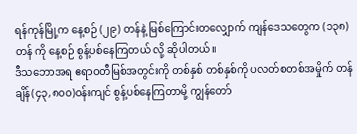ရန်ကုန်မြို့က နေ့စဉ် (၂၉) တန်နဲ့ မြစ်ကြောင်းတလျှောက် ကျန်ဒေသတွေက (၁၃၈)တန် ကို နေ့စဉ် စွန့်ပစ်နေကြတယ် လို့ ဆိုပါတယ်။
ဒီသဘောအရ ဧရာဝတီမြစ်အတွင်းကို တစ်နှစ် တစ်နှစ်ကို ပလတ်စတစ်အမှိုက် တန်ချိန်(၄၃,၈၀၀)ဝန်းကျင် စွန့်ပစ်နေကြတာမို့ ကျွန်တော်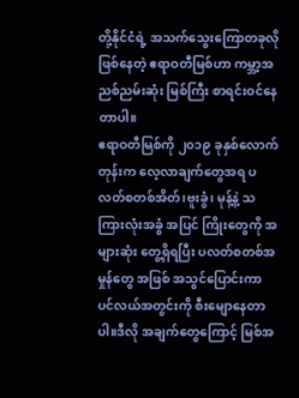တို့နိုင်ငံရဲ့ အသက်သွေးကြောတခုလို ဖြစ်နေတဲ့ ဧရာဝတီမြစ်ဟာ ကမ္ဘာ့အညစ်ညမ်းဆုံး မြစ်ကြီး စာရင်းဝင်နေတာပါ။
ဧရာဝတီမြစ်ကို ၂၀၁၉ ခုနှစ်လောက်တုန်းက လေ့လာချက်တွေအရ ပလတ်စတစ်အိတ်၊ဗူးခွံ၊ မုန့်နဲ့ သကြားလုံးအခွံ အပြင် ကြိုးတွေကို အများဆုံး တွေ့ရှိရပြီး ပလတ်စတစ်အမှုန်တွေ အဖြစ် အသွင်ပြောင်းကာ ပင်လယ်အတွင်းကို စီးမျောနေတာပါ။ဒီလို အချက်တွေကြောင့် မြစ်အ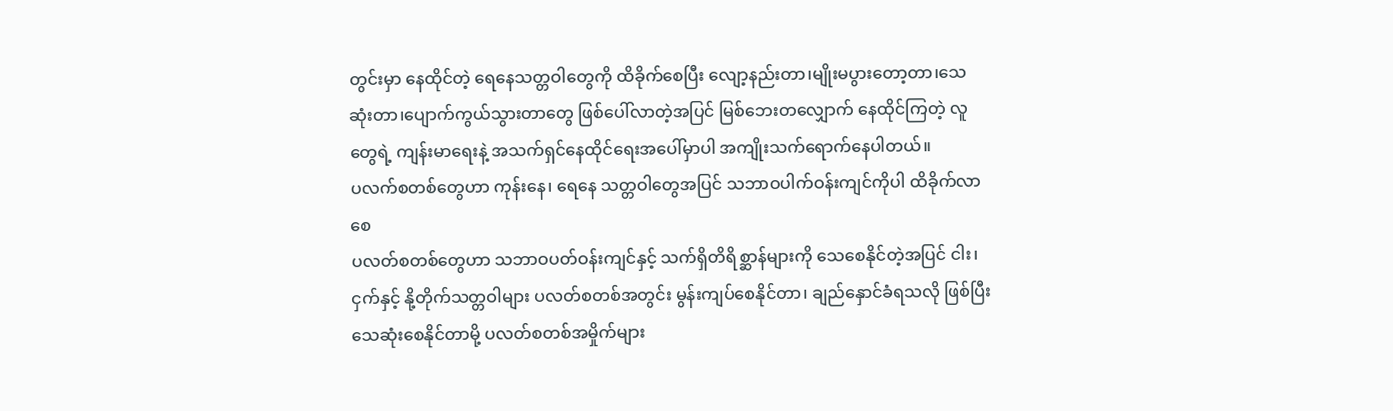တွင်းမှာ နေထိုင်တဲ့ ရေနေသတ္တဝါတွေကို ထိခိုက်စေပြီး လျော့နည်းတာ၊မျိုးမပွားတော့တာ၊သေဆုံးတာ၊ပျောက်ကွယ်သွားတာတွေ ဖြစ်ပေါ်လာတဲ့အပြင် မြစ်ဘေးတလျှောက် နေထိုင်ကြတဲ့ လူတွေရဲ့ ကျန်းမာရေးနဲ့ အသက်ရှင်နေထိုင်ရေးအပေါ်မှာပါ အကျိုးသက်ရောက်နေပါတယ်။
ပလက်စတစ်တွေဟာ ကုန်းနေ၊ ရေနေ သတ္တဝါတွေအပြင် သဘာဝပါက်ဝန်းကျင်ကိုပါ ထိခိုက်လာစေ
ပလတ်စတစ်တွေဟာ သဘာဝပတ်ဝန်းကျင်နှင့် သက်ရှိတိရိစ္ဆာန်များကို သေစေနိုင်တဲ့အပြင် ငါး၊ ငှက်နှင့် နို့တိုက်သတ္တဝါများ ပလတ်စတစ်အတွင်း မွန်းကျပ်စေနိုင်တာ၊ ချည်နှောင်ခံရသလို ဖြစ်ပြီး သေဆုံးစေနိုင်တာမို့ ပလတ်စတစ်အမှိုက်များ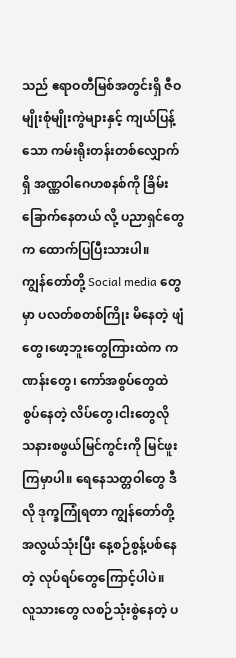သည် ဧရာဝတီမြစ်အတွင်းရှိ ဇီဝမျိုးစုံမျိုးကွဲများနှင့် ကျယ်ပြန့်သော ကမ်းရိုးတန်းတစ်လျှောက်ရှိ အဏ္ဏဝါဂေဟစနစ်ကို ခြိမ်းခြောက်နေတယ် လို့ ပညာရှင်တွေက ထောက်ပြပြီးသားပါ။
ကျွန်တော်တို့ Social media တွေမှာ ပလတ်စတစ်ကြိုး မိနေတဲ့ ဖျံတွေ၊ဖော့ဘူးတွေကြားထဲက ကဏန်းတွေ၊ ကော်အစွပ်တွေထဲ စွပ်နေတဲ့ လိပ်တွေ၊ငါးတွေလို သနားစဖွယ်မြင်ကွင်းကို မြင်ဖူးကြမှာပါ။ ရေနေသတ္တဝါတွေ ဒီလို ဒုက္ခကြုံရတာ ကျွန်တော်တို့ အလွယ်သုံးပြီး နေ့စဉ်စွန့်ပစ်နေတဲ့ လုပ်ရပ်တွေကြောင့်ပါပဲ။
လူသားတွေ လစဉ်သုံးစွဲနေတဲ့ ပ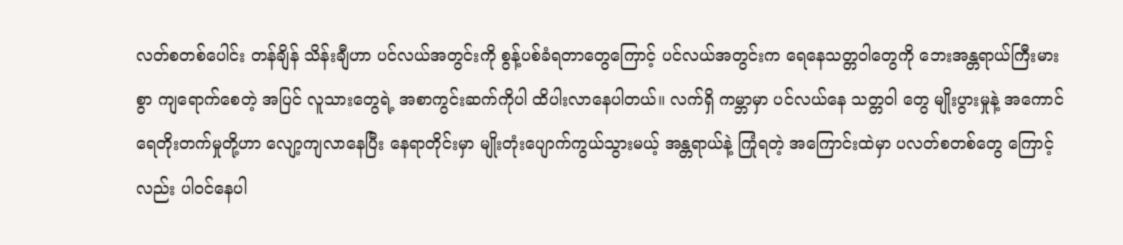လတ်စတစ်ပေါင်း တန်ချိန် သိန်းချီဟာ ပင်လယ်အတွင်းကို စွန့်ပစ်ခံရတာတွေကြောင့် ပင်လယ်အတွင်းက ရေနေသတ္တဝါတွေကို ဘေးအန္တရာယ်ကြီးမားစွာ ကျရောက်စေတဲ့ အပြင် လူသားတွေရဲ့ အစာကွင်းဆက်ကိုပါ ထိပါးလာနေပါတယ်။ လက်ရှိ ကမ္ဘာမှာ ပင်လယ်နေ သတ္တဝါ တွေ မျိုးပွားမှုနဲ့ အကောင်ရေတိုးတက်မှုတို့ဟာ လျော့ကျလာနေပြီး နေရာတိုင်းမှာ မျိုးတုံးပျောက်ကွယ်သွားမယ့် အန္တရာယ်နဲ့ ကြုံရတဲ့ အကြောင်းထဲမှာ ပလတ်စတစ်တွေ ကြောင့်လည်း ပါဝင်နေပါ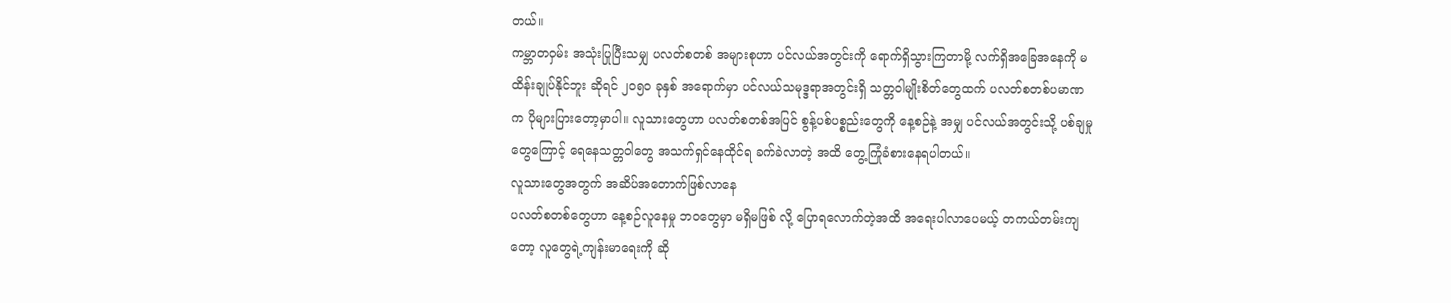တယ်။
ကမ္ဘာတဝှမ်း အသုံးပြုပြီးသမျှ ပလတ်စတစ် အများစုဟာ ပင်လယ်အတွင်းကို ရောက်ရှိသွားကြတာမို့ လက်ရှိအခြေအနေကို မထိန်းချုပ်နိုင်ဘူး ဆိုရင် ၂၀၅၀ ခုနှစ် အရောက်မှာ ပင်လယ်သမုဒ္ဒရာအတွင်းရှိ သတ္တဝါမျိုးစိတ်တွေထက် ပလတ်စတစ်ပမာဏက ပိုများပြားတော့မှာပါ။ လူသားတွေဟာ ပလတ်စတစ်အပြင် စွန့်ပစ်ပစ္စည်းတွေကို နေ့စဉ်နဲ့ အမျှ ပင်လယ်အတွင်းသို့ ပစ်ချမှုတွေကြောင့် ရေနေသတ္တဝါတွေ အသက်ရှင်နေထိုင်ရ ခက်ခဲလာတဲ့ အထိ တွေ့ကြုံခံစားနေရပါတယ်။
လူသားတွေအတွက် အဆိပ်အတောက်ဖြစ်လာနေ
ပလတ်စတစ်တွေဟာ နေ့စဉ်လူနေမှု ဘဝတွေမှာ မရှိမဖြစ် လို့ ပြောရလောက်တဲ့အထိ အရေးပါလာပေမယ့် တကယ်တမ်းကျတော့ လူတွေရဲ့ကျန်းမာရေးကို ဆို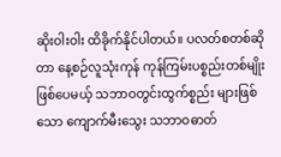ဆိုးဝါးဝါး ထိခိုက်နိုင်ပါတယ်။ ပလတ်စတစ်ဆိုတာ နေ့စဉ်လူသုံးကုန် ကုန်ကြမ်းပစ္စည်းတစ်မျိုးဖြစ်ပေမယ့် သဘာဝတွင်းထွက်စ္စည်း များဖြစ်သော ကျောက်မီးသွေး သဘာဝဓာတ်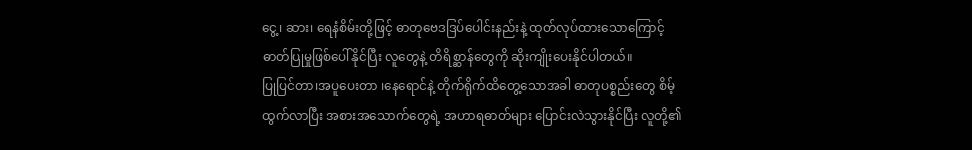ငွေ့၊ ဆား၊ ရေနံစိမ်းတို့ဖြင့် ဓာတုဗေဒဒြပ်ပေါင်းနည်းနဲ့ ထုတ်လုပ်ထားသောကြောင့် ဓာတ်ပြုမှုဖြစ်ပေါ်နိုင်ပြီး လူတွေနဲ့ တိရိစ္ဆာန်တွေကို ဆိုးကျိုးပေးနိုင်ပါတယ်။
ပြုပြင်တာ၊အပူပေးတာ ၊နေရောင်နဲ့ တိုက်ရိုက်ထိတွေ့သောအခါ ဓာတုပစ္စည်းတွေ စိမ့်ထွက်လာပြီး အစားအသောက်တွေရဲ့ အဟာရဓာတ်များ ပြောင်းလဲသွားနိုင်ပြီး လူတို့၏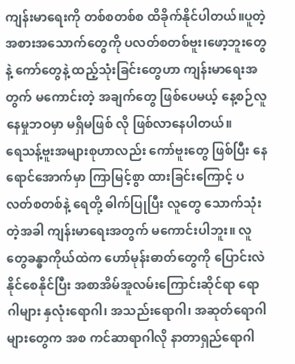ကျန်းမာရေးကို တစ်စတစ်စ ထိခိုက်နိုင်ပါတယ်။ပူတဲ့ အစားအသောက်တွေကို ပလတ်စတစ်ဗူး၊ဖော့ဘူးတွေနဲ့ ကော်တွေနဲ့ ထည့်သုံးခြင်းတွေဟာ ကျန်းမာရေးအတွက် မကောင်းတဲ့ အချက်တွေ ဖြစ်ပေမယ့် နေ့စဉ်လူနေမှုဘဝမှာ မရှိမဖြစ် လို ဖြစ်လာနေပါတယ်။
ရေသန့်ဗူးအများစုဟာလည်း ကော်ဗူးတွေ ဖြစ်ပြီး နေရောင်အောက်မှာ ကြာမြင့်စွာ ထားခြင်းကြောင့် ပလတ်စတစ်နဲ့ ရေတို့ ဓါက်ပြုပြီး လူတွေ သောက်သုံးတဲ့အခါ ကျန်းမာရေးအတွက် မကောင်းပါဘူး။ လူတွေခန္ဓာကိုယ်ထဲက ဟော်မုန်းဓာတ်တွေကို ပြောင်းလဲနိုင်စေနိုင်ပြီး အစာအိမ်အူလမ်းကြောင်းဆိုင်ရာ ရောဂါများ နှလုံးရောဂါ၊ အသည်းရောဂါ၊ အဆုတ်ရောဂါများတွေက အစ ကင်ဆာရာဂါလို နာတာရှည်ရောဂါ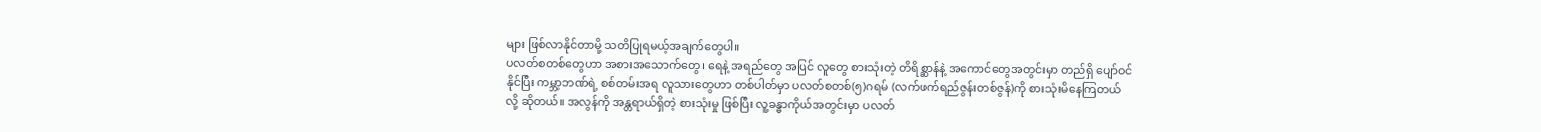များ ဖြစ်လာနိုင်တာမို့ သတိပြုရမယ့်အချက်တွေပါ။
ပလတ်စတစ်တွေဟာ အစားအသောက်တွေ၊ ရေနဲ့ အရည်တွေ အပြင် လူတွေ စားသုံးတဲ့ တိရိစ္ဆာန်နဲ့ အကောင်တွေအတွင်းမှာ တည်ရှိ ပျော်ဝင်နိုင်ပြီး ကမ္ဘာ့ဘဏ်ရဲ့ စစ်တမ်းအရ လူသားတွေဟာ တစ်ပါတ်မှာ ပလတ်စတစ်(၅)ဂရမ် (လက်ဖက်ရည်ဇွန်းတစ်ဇွန်)ကို စားသုံးမိနေကြတယ် လို့ ဆိုတယ်။ အလွန်ကို အန္တရာယ်ရှိတဲ့ စားသုံးမှု ဖြစ်ပြီး လူ့ခန္ဓာကိုယ်အတွင်းမှာ ပလတ်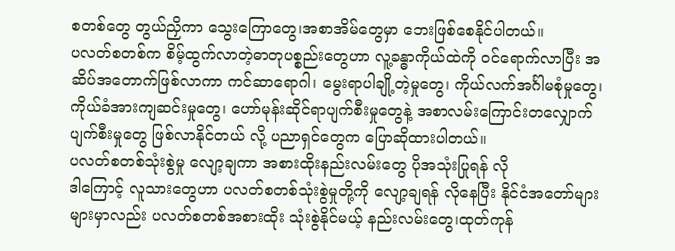စတစ်တွေ တွယ်ညှိကာ သွေးကြောတွေ၊အစာအိမ်တွေမှာ ဘေးဖြစ်စေနိုင်ပါတယ်။
ပလတ်စတစ်က စိမ့်ထွက်လာတဲ့ဓာတုပစ္စည်းတွေဟာ လူ့ခန္ဓာကိုယ်ထဲကို ဝင်ရောက်လာပြီး အဆိပ်အတောက်ဖြစ်လာကာ ကင်ဆာရောဂါ၊ မွေးရာပါချို့တဲ့မှုတွေ၊ ကိုယ်လက်အင်္ဂါမစုံမှုတွေ၊ ကိုယ်ခံအားကျဆင်းမှုတွေ၊ ဟော်မုန်းဆိုင်ရာပျက်စီးမှုတွေနဲ့ အစာလမ်းကြောင်းတလျှောက် ပျက်စီးမှုတွေ ဖြစ်လာနိုင်တယ် လို့ ပညာရှင်တွေက ပြောဆိုထားပါတယ်။
ပလတ်စတစ်သုံးစွဲမှု လျော့ချကာ အစားထိုးနည်းလမ်းတွေ ပိုအသုံးပြုရန် လို
ဒါကြောင့် လူသားတွေဟာ ပလတ်စတစ်သုံးစွဲမှုတို့ကို လျော့ချရန် လိုနေပြီး နိုင်ငံအတော်များများမှာလည်း ပလတ်စတစ်အစားထိုး သုံးစွဲနိုင်မယ့် နည်းလမ်းတွေ၊ထုတ်ကုန်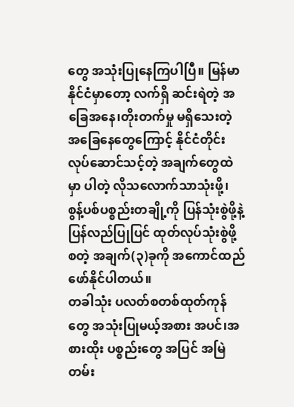တွေ အသုံးပြုနေကြပါပြီ။ မြန်မာနိုင်ငံမှာတော့ လက်ရှိ ဆင်းရဲတဲ့ အခြေအနေ၊တိုးတက်မှု မရှိသေးတဲ့ အခြေနေတွေကြောင့် နိုင်ငံတိုင်း လုပ်ဆောင်သင့်တဲ့ အချက်တွေထဲမှာ ပါတဲ့ လိုသလောက်သာသုံးဖို့၊ စွန့်ပစ်ပစ္စည်းတချို့ကို ပြန်သုံးစွဲဖို့နဲ့ ပြန်လည်ပြုပြင် ထုတ်လုပ်သုံးစွဲဖို့ စတဲ့ အချက်(၃)ခုကို အကောင်ထည်ဖော်နိုင်ပါတယ်။
တခါသုံး ပလတ်စတစ်ထုတ်ကုန်တွေ အသုံးပြုမယ့်အစား အပင်၊အစားထိုး ပစ္စည်းတွေ အပြင် အမြဲတမ်း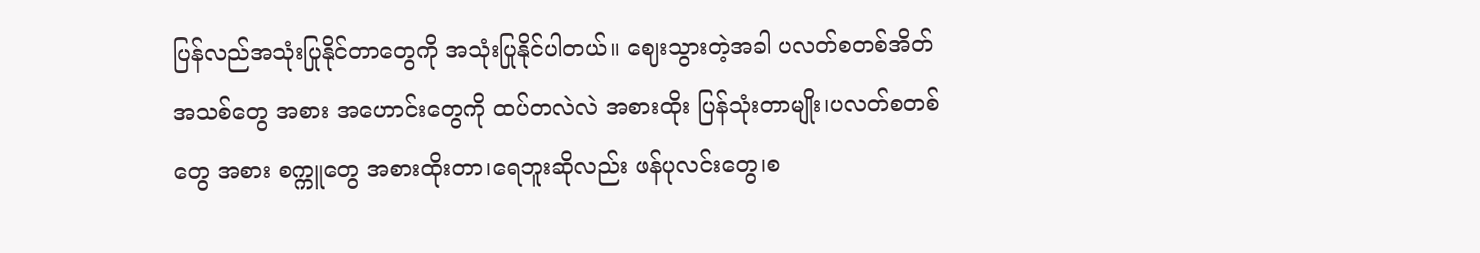ပြန်လည်အသုံးပြုနိုင်တာတွေကို အသုံးပြုနိုင်ပါတယ်။ ဈေးသွားတဲ့အခါ ပလတ်စတစ်အိတ်အသစ်တွေ အစား အဟောင်းတွေကို ထပ်တလဲလဲ အစားထိုး ပြန်သုံးတာမျိုး၊ပလတ်စတစ်တွေ အစား စက္ကူတွေ အစားထိုးတာ၊ရေဘူးဆိုလည်း ဖန်ပုလင်းတွေ၊စ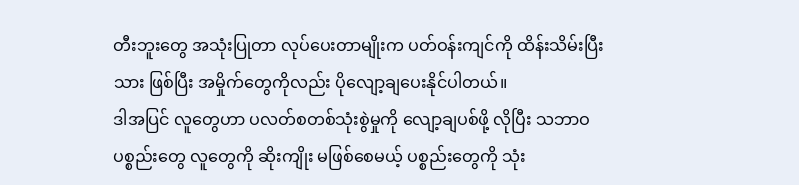တီးဘူးတွေ အသုံးပြုတာ လုပ်ပေးတာမျိုးက ပတ်ဝန်းကျင်ကို ထိန်းသိမ်းပြီးသား ဖြစ်ပြီး အမှိုက်တွေကိုလည်း ပိုလျော့ချပေးနိုင်ပါတယ်။
ဒါအပြင် လူတွေဟာ ပလတ်စတစ်သုံးစွဲမှုကို လျော့ချပစ်ဖို့ လိုပြီး သဘာဝပစ္စည်းတွေ လူတွေကို ဆိုးကျိုး မဖြစ်စေမယ့် ပစ္စည်းတွေကို သုံး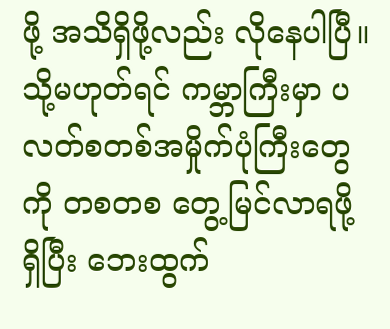ဖို့ အသိရှိဖို့လည်း လိုနေပါပြီ။ သို့မဟုတ်ရင် ကမ္ဘာကြီးမှာ ပလတ်စတစ်အမှိုက်ပုံကြီးတွေကို တစတစ တွေ့မြင်လာရဖို့ ရှိပြီး ဘေးထွက်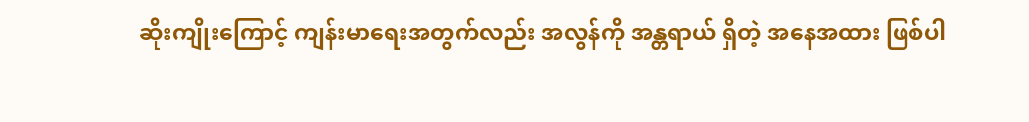ဆိုးကျိုးကြောင့် ကျန်းမာရေးအတွက်လည်း အလွန်ကို အန္တရာယ် ရှိတဲ့ အနေအထား ဖြစ်ပါ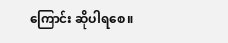ကြောင်း ဆိုပါရစေ။